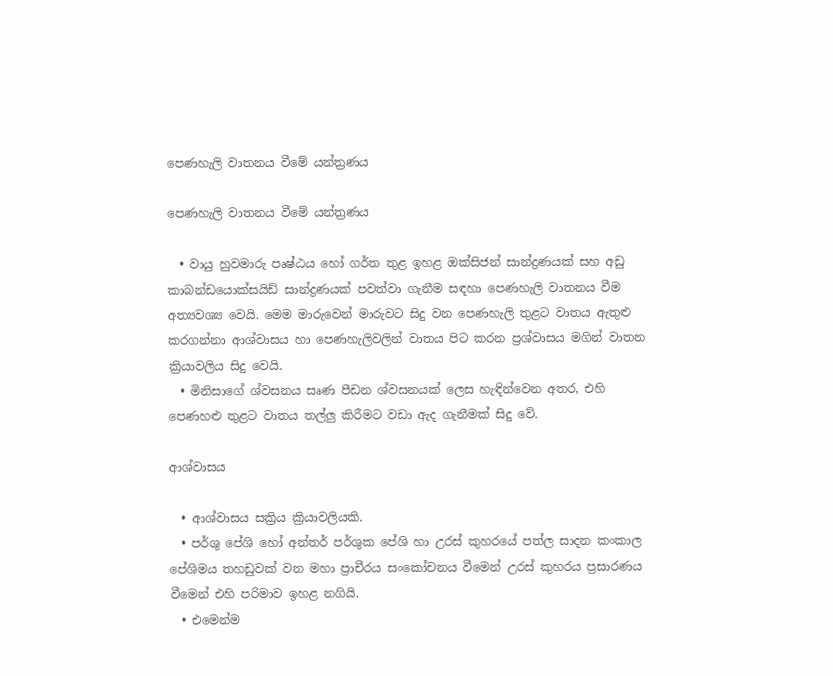පෙණහැලි වාතනය වීමේ යන්ත්‍රණය

පෙණහැලි වාතනය වීමේ යන්ත්‍රණය

  • වායු හුවමාරු පෘෂ්ඨය හෝ ගර්ත තුළ ඉහළ ඔක්සිජන් සාන්ද්‍රණයක් සහ අඩු කාබන්ඩයොක්සයිඩ් සාන්ද්‍රණයක් පවත්වා ගැනීම සඳහා පෙණහැලි වාතනය වීම අත්‍යවශ්‍ය වෙයි. මෙම මාරුවෙන් මාරුවට සිදු වන පෙණහැලි තුළට වාතය ඇතුළු කරගන්නා ආශ්වාසය හා පෙණහැලිවලින් වාතය පිට කරන ප්‍රශ්වාසය මගින් වාතන ක්‍රියාවලිය සිදු වෙයි.
  • මිනිසාගේ ශ්වසනය සෘණ පීඩන ශ්වසනයක් ලෙස හැඳින්වෙන අතර, එහි පෙණහළු තුළට වාතය තල්ලු කිරීමට වඩා ඇද ගැනීමක් සිදු වේ.

ආශ්වාසය

  • ආශ්වාසය සක්‍රිය ක්‍රියාවලියකි.
  • පර්ශු පේශි හෝ අන්තර් පර්ශුක පේශි හා උරස් කුහරයේ පත්ල සාදන කංකාල පේශිමය තහඩුවක් වන මහා ප්‍රාචීරය සංකෝචනය වීමෙන් උරස් කුහරය ප්‍රසාරණය වීමෙන් එහි පරිමාව ඉහළ නගියි.
  • එමෙන්ම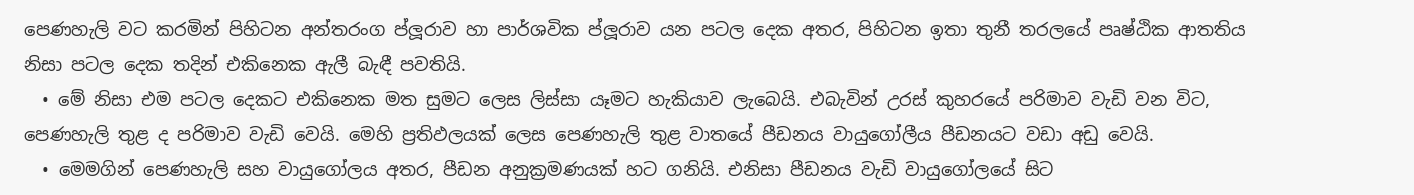පෙණහැලි වට කරමින් පිහිටන අන්තරංග ප්ලූරාව හා පාර්ශවික ප්ලූරාව යන පටල දෙක අතර, පිහිටන ඉතා තුනී තරලයේ පෘෂ්ඨික ආතතිය නිසා පටල දෙක තදින් එකිනෙක ඇලී බැඳී පවතියි.
  • මේ නිසා එම පටල දෙකට එකිනෙක මත සුමට ලෙස ලිස්සා යෑමට හැකියාව ලැබෙයි. එබැවින් උරස් කුහරයේ පරිමාව වැඩි වන විට, පෙණහැලි තුළ ද පරිමාව වැඩි වෙයි. මෙහි ප්‍රතිඵලයක් ලෙස පෙණහැලි තුළ වාතයේ පීඩනය වායුගෝලීය පීඩනයට වඩා අඩු වෙයි.
  • මෙමගින් පෙණහැලි සහ වායුගෝලය අතර, පීඩන අනුක්‍රමණයක් හට ගනියි. එනිසා පීඩනය වැඩි වායුගෝලයේ සිට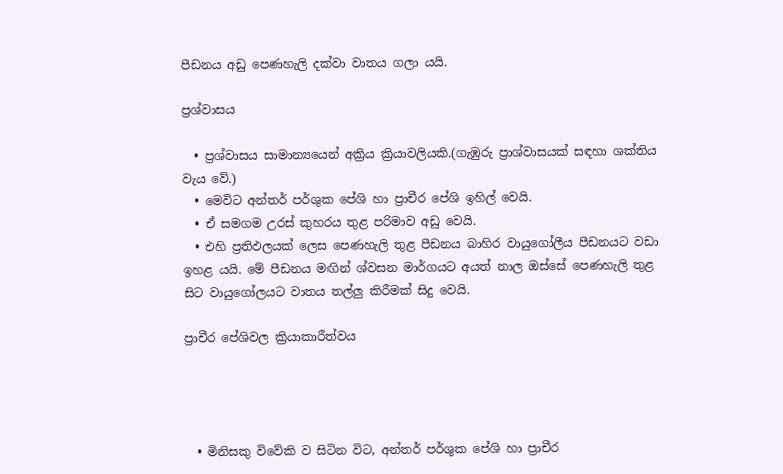පීඩනය අඩු පෙණහැලි දක්වා වාතය ගලා යයි.

ප්‍රශ්වාසය

  • ප්‍රශ්වාසය සාමාන්‍යයෙන් අක්‍රිය ක්‍රියාවලියකි.(ගැඹුරු ප්‍රාශ්වාසයක් සඳහා ශක්තිය වැය වේ.)
  • මෙවිට අන්තර් පර්ශුක පේශි හා ප්‍රාචීර පේශි ඉහිල් වෙයි.
  • ඒ සමගම උරස් කුහරය තුළ පරිමාව අඩු වෙයි.
  • එහි ප්‍රතිඵලයක් ලෙස පෙණහැලි තුළ පීඩනය බාහිර වායුගෝලීය පීඩනයට වඩා ඉහළ යයි. මේ පීඩනය මඟින් ශ්වසන මාර්ගයට අයත් නාල ඔස්සේ පෙණහැලි තුළ සිට වායුගෝලයට වාතය තල්ලු කිරීමක් සිදු වෙයි.

ප්‍රාචීර පේශිවල ක්‍රියාකාරීත්වය




  • මිනිසකු විවේකි ව සිටින විට, අන්තර් පර්ශුක පේශි හා ප්‍රාචීර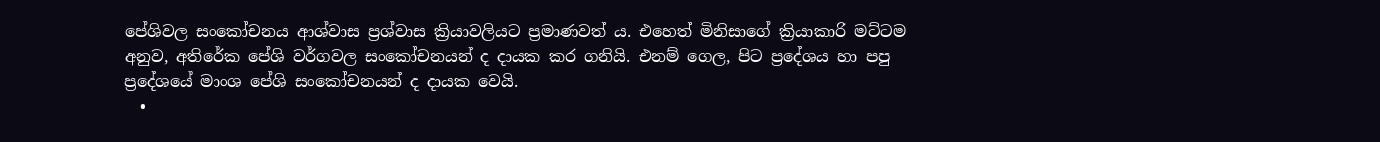පේශිවල සංකෝචනය ආශ්වාස ප්‍රශ්වාස ක්‍රියාවලියට ප්‍රමාණවත් ය. එහෙත් මිනිසාගේ ක්‍රියාකාරි මට්ටම අනුව, අතිරේක පේශි වර්ගවල සංකෝචනයන් ද දායක කර ගනියි. එනම් ගෙල, පිට ප්‍රදේශය හා පපු ප්‍රදේශයේ මාංශ පේශි සංකෝචනයන් ද දායක වෙයි.
  •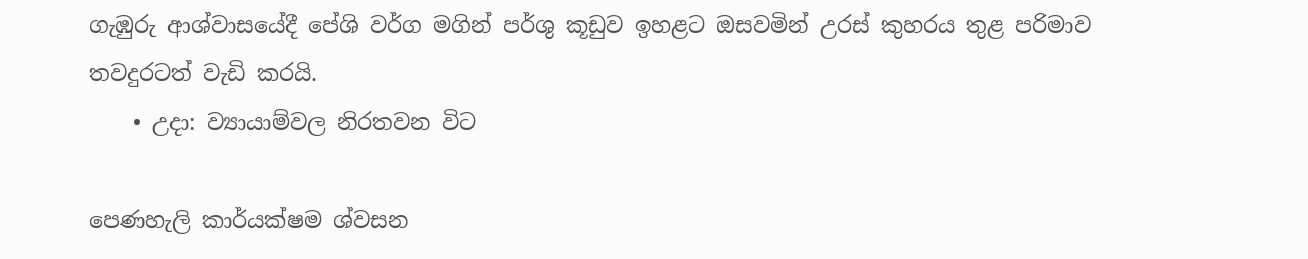ගැඹුරු ආශ්වාසයේදී පේශි වර්ග මගින් පර්ශු කූඩුව ඉහළට ඔසවමින් උරස් කුහරය තුළ පරිමාව තවදුරටත් වැඩි කරයි.
    • උදා: ව්‍යායාම්වල නිරතවන විට

පෙණහැලි කාර්යක්ෂම ශ්වසන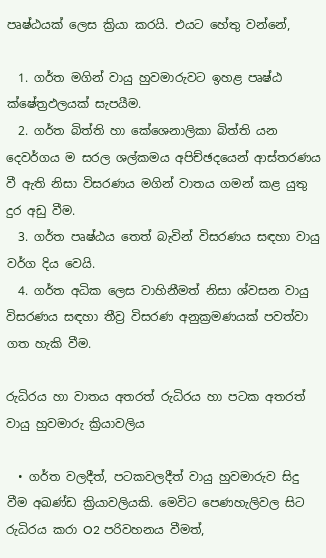පෘෂ්ඨයක් ලෙස ක්‍රියා කරයි. එයට හේතු වන්නේ,

  1. ගර්ත මගින් වායු හුවමාරුවට ඉහළ පෘෂ්ඨ ක්ෂේත්‍රඵලයක් සැපයීම.
  2. ගර්ත බිත්ති හා කේශෙනාලිකා බිත්ති යන දෙවර්ගය ම සරල ශල්කමය අපිච්ඡදයෙන් ආස්තරණය වී ඇති නිසා විසරණය මගින් වාතය ගමන් කළ යුතු දුර අඩු වීම.
  3. ගර්ත පෘෂ්ඨය තෙත් බැවින් විසරණය සඳහා වායු වර්ග දිය වෙයි.
  4. ගර්ත අධික ලෙස වාහිනීමත් නිසා ශ්වසන වායු විසරණය සඳහා තීව්‍ර විසරණ අනුක්‍රමණයක් පවත්වා ගත හැකි වීම.

රුධිරය හා වාතය අතරත් රුධිරය හා පටක අතරත් වායු හුවමාරු ක්‍රියාවලිය

  • ගර්ත වලදීත්, පටකවලදීත් වායු හුවමාරුව සිදු වීම අඛණ්ඩ ක්‍රියාවලියකි. මෙවිට පෙණහැලිවල සිට රුධිරය කරා O2 පරිවහනය වීමත්,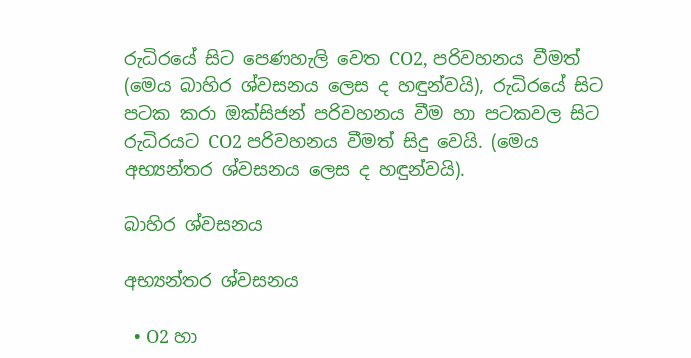රුධිරයේ සිට පෙණහැලි වෙත CO2, පරිවහනය වීමත් (මෙය බාහිර ශ්වසනය ලෙස ද හඳුන්වයි), රුධිරයේ සිට පටක කරා ඔක්සිජන් පරිවහනය වීම හා පටකවල සිට රුධිරයට CO2 පරිවහනය වීමත් සිදු වෙයි. (මෙය අභ්‍යන්තර ශ්වසනය ලෙස ද හඳුන්වයි).

බාහිර ශ්වසනය

අභ්‍යන්තර ශ්වසනය

  • O2 හා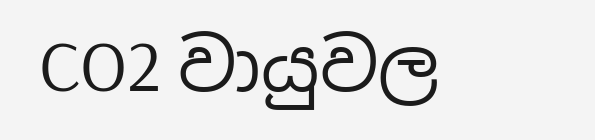CO2 වායුවල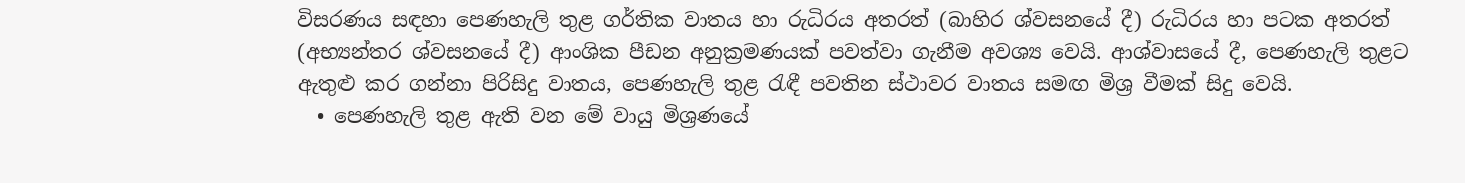විසරණය සඳහා පෙණහැලි තුළ ගර්තික වාතය හා රුධිරය අතරත් (බාහිර ශ්වසනයේ දී) රුධිරය හා පටක අතරත් (අභ්‍යන්තර ශ්වසනයේ දී) ආංශික පීඩන අනුක්‍රමණයක් පවත්වා ගැනීම අවශ්‍ය වෙයි. ආශ්වාසයේ දී, පෙණහැලි තුළට ඇතුළු කර ගන්නා පිරිසිදු වාතය, පෙණහැලි තුළ රැඳී පවතින ස්ථාවර වාතය සමඟ මිශ්‍ර වීමක් සිදු වෙයි.
  • පෙණහැලි තුළ ඇති වන මේ වායු මිශ්‍රණයේ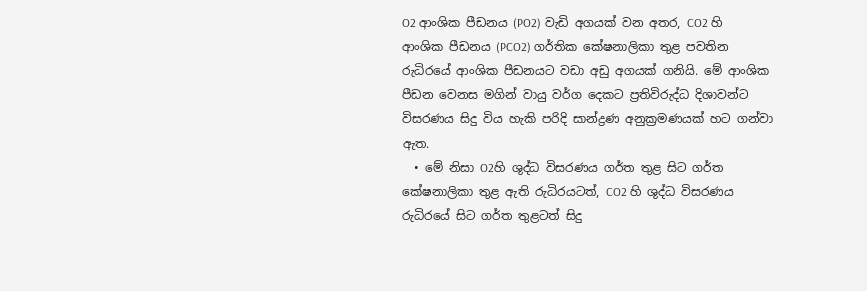O2 ආංශික පීඩනය (PO2) වැඩි අගයක් වන අතර, CO2 හි ආංශික පීඩනය (PCO2) ගර්තික කේෂනාලිකා තුළ පවතින රුධිරයේ ආංශික පීඩනයට වඩා අඩු අගයක් ගනියි. මේ ආංශික පීඩන වෙනස මගින් වායු වර්ග දෙකට ප්‍රතිවිරුද්ධ දිශාවන්ට විසරණය සිදු විය හැකි පරිදි සාන්ද්‍රණ අනුක්‍රමණයක් හට ගන්වා ඇත.
  • මේ නිසා O2හි ශුද්ධ විසරණය ගර්ත තුළ සිට ගර්ත කේෂනාලිකා තුළ ඇති රුධිරයටත්, CO2 හි ශුද්ධ විසරණය රුධිරයේ සිට ගර්ත තුළටත් සිදු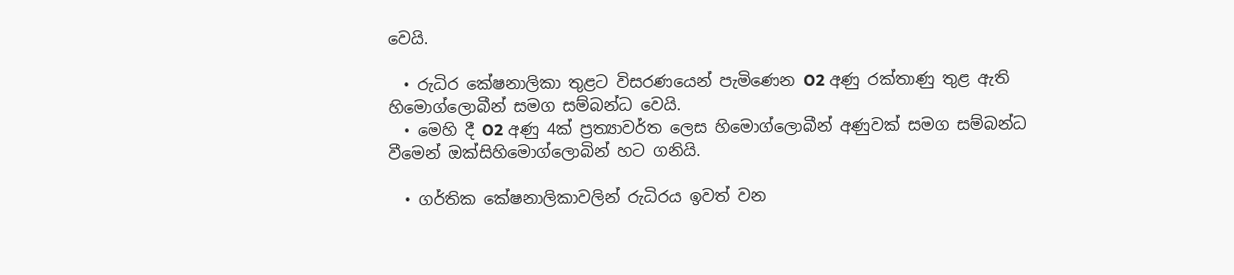වෙයි.

  • රුධිර කේෂනාලිකා තුළට විසරණයෙන් පැමිණෙන O2 අණු රක්තාණු තුළ ඇති හිමොග්ලොබීන් සමග සම්බන්ධ වෙයි.
  • මෙහි දී O2 අණු 4ක් ප්‍රත්‍යාවර්ත ලෙස හිමොග්ලොබීන් අණුවක් සමග සම්බන්ධ වීමෙන් ඔක්සිහිමොග්ලොබින් හට ගනියි.

  • ගර්තික කේෂනාලිකාවලින් රුධිරය ඉවත් වන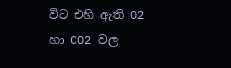විට එහි ඇති O2 හා CO2 වල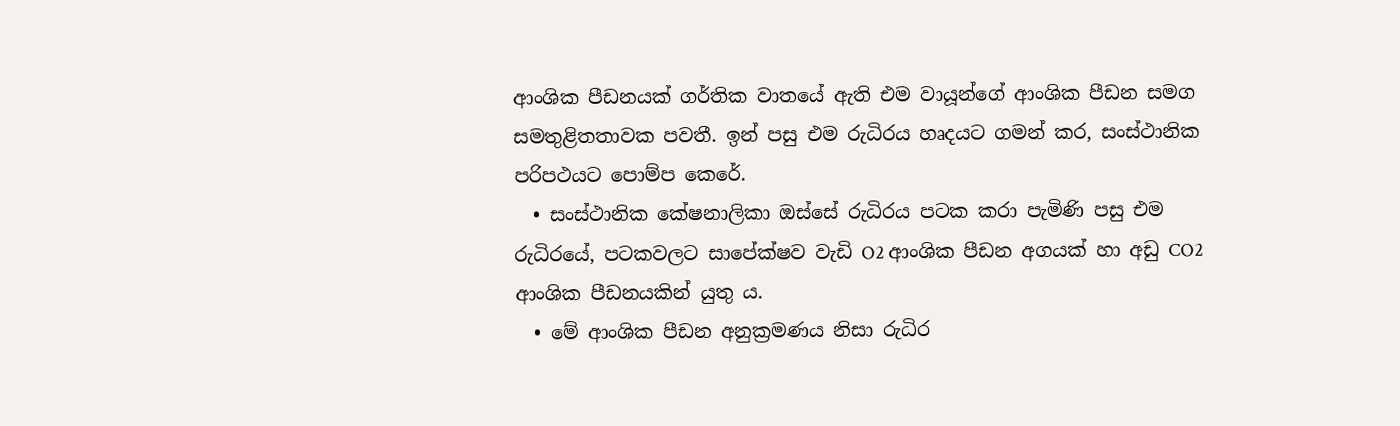ආංශික පීඩනයක් ගර්තික වාතයේ ඇති එම වායූන්ගේ ආංශික පීඩන සමග සමතුළිතතාවක පවතී. ඉන් පසු එම රුධිරය හෘදයට ගමන් කර, සංස්ථානික පරිපථයට පොම්ප කෙරේ.
  • සංස්ථානික කේෂනාලිකා ඔස්සේ රුධිරය පටක කරා පැමිණි පසු එම රුධිරයේ, පටකවලට සාපේක්ෂව වැඩි O2 ආංශික පීඩන අගයක් හා අඩු CO2 ආංශික පීඩනයකින් යුතු ය.
  • මේ ආංශික පීඩන අනුක්‍රමණය නිසා රුධිර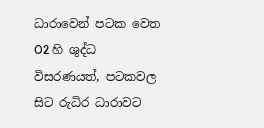ධාරාවෙන් පටක වෙත O2 හි ශුද්ධ විසරණයත්, පටකවල සිට රුධිර ධාරාවට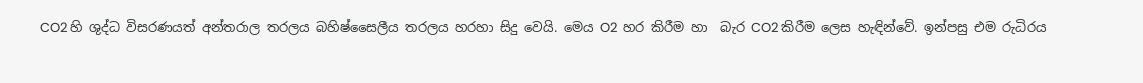CO2 හි ශුද්ධ විසරණයත් අන්තරාල තරලය බහිෂ්සෛලීය තරලය හරහා සිදු වෙයි. මෙය O2  හර කිරීම හා  බැර CO2 කිරීම ලෙස හැඳින්වේ. ඉන්පසු එම රුධිරය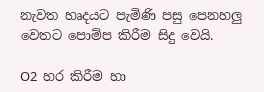නැවත හෘදයට පැමිණි පසු පෙනහලු වෙතට පොම්ප කිරීම සිදු වෙයි.

O2  හර කිරීම හා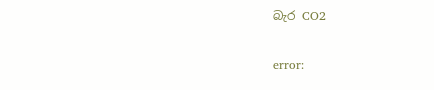බැර CO2

error: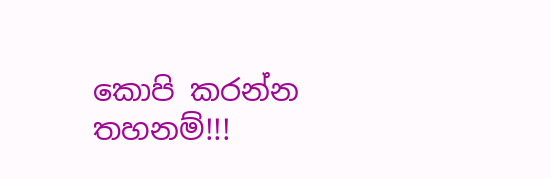කොපි කරන්න තහනම්!!!